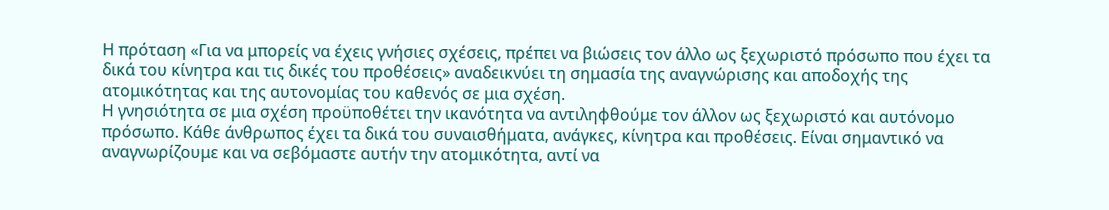Η πρόταση «Για να μπορείς να έχεις γνήσιες σχέσεις, πρέπει να βιώσεις τον άλλο ως ξεχωριστό πρόσωπο που έχει τα δικά του κίνητρα και τις δικές του προθέσεις» αναδεικνύει τη σημασία της αναγνώρισης και αποδοχής της ατομικότητας και της αυτονομίας του καθενός σε μια σχέση.
Η γνησιότητα σε μια σχέση προϋποθέτει την ικανότητα να αντιληφθούμε τον άλλον ως ξεχωριστό και αυτόνομο πρόσωπο. Κάθε άνθρωπος έχει τα δικά του συναισθήματα, ανάγκες, κίνητρα και προθέσεις. Είναι σημαντικό να αναγνωρίζουμε και να σεβόμαστε αυτήν την ατομικότητα, αντί να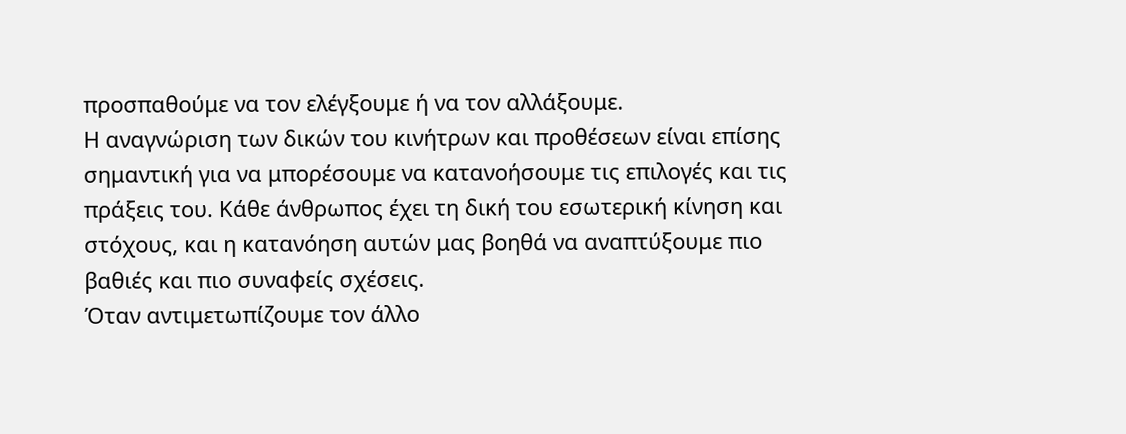προσπαθούμε να τον ελέγξουμε ή να τον αλλάξουμε.
Η αναγνώριση των δικών του κινήτρων και προθέσεων είναι επίσης σημαντική για να μπορέσουμε να κατανοήσουμε τις επιλογές και τις πράξεις του. Κάθε άνθρωπος έχει τη δική του εσωτερική κίνηση και στόχους, και η κατανόηση αυτών μας βοηθά να αναπτύξουμε πιο βαθιές και πιο συναφείς σχέσεις.
Όταν αντιμετωπίζουμε τον άλλο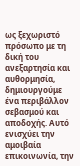ως ξεχωριστό πρόσωπο με τη δική του ανεξαρτησία και αυθορμησία, δημιουργούμε ένα περιβάλλον σεβασμού και αποδοχής. Αυτό ενισχύει την αμοιβαία επικοινωνία, την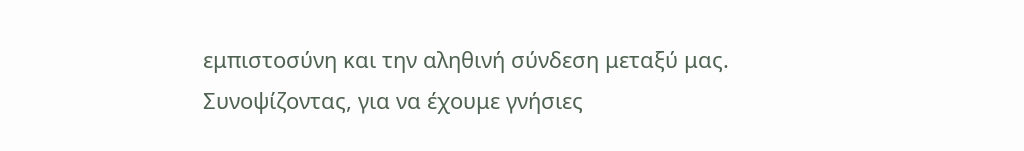εμπιστοσύνη και την αληθινή σύνδεση μεταξύ μας.
Συνοψίζοντας, για να έχουμε γνήσιες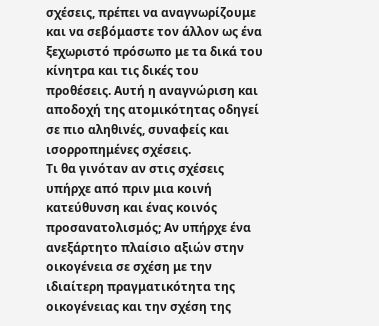σχέσεις, πρέπει να αναγνωρίζουμε και να σεβόμαστε τον άλλον ως ένα ξεχωριστό πρόσωπο με τα δικά του κίνητρα και τις δικές του προθέσεις. Αυτή η αναγνώριση και αποδοχή της ατομικότητας οδηγεί σε πιο αληθινές, συναφείς και ισορροπημένες σχέσεις.
Τι θα γινόταν αν στις σχέσεις υπήρχε από πριν μια κοινή κατεύθυνση και ένας κοινός προσανατολισμός; Αν υπήρχε ένα ανεξάρτητο πλαίσιο αξιών στην οικογένεια σε σχέση με την ιδιαίτερη πραγματικότητα της οικογένειας και την σχέση της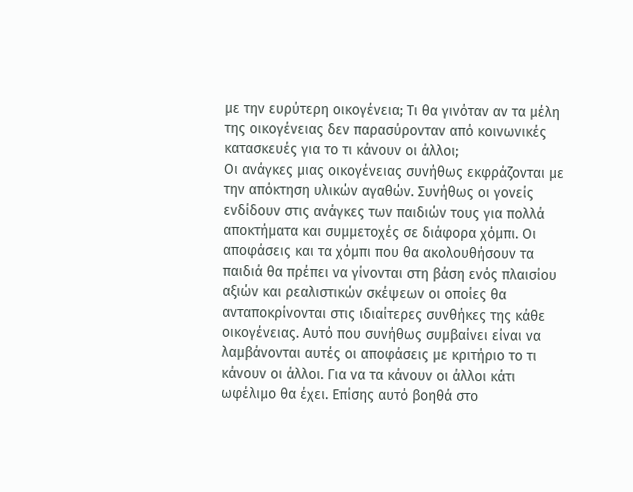με την ευρύτερη οικογένεια; Τι θα γινόταν αν τα μέλη της οικογένειας δεν παρασύρονταν από κοινωνικές κατασκευές για το τι κάνουν οι άλλοι;
Οι ανάγκες μιας οικογένειας συνήθως εκφράζονται με την απόκτηση υλικών αγαθών. Συνήθως οι γονείς ενδίδουν στις ανάγκες των παιδιών τους για πολλά αποκτήματα και συμμετοχές σε διάφορα χόμπι. Οι αποφάσεις και τα χόμπι που θα ακολουθήσουν τα παιδιά θα πρέπει να γίνονται στη βάση ενός πλαισίου αξιών και ρεαλιστικών σκέψεων οι οποίες θα ανταποκρίνονται στις ιδιαίτερες συνθήκες της κάθε οικογένειας. Αυτό που συνήθως συμβαίνει είναι να λαμβάνονται αυτές οι αποφάσεις με κριτήριο το τι κάνουν οι άλλοι. Για να τα κάνουν οι άλλοι κάτι ωφέλιμο θα έχει. Επίσης αυτό βοηθά στο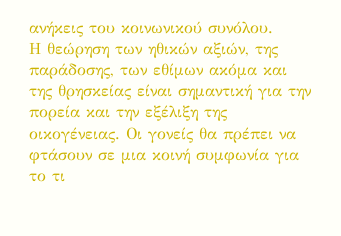ανήκεις του κοινωνικού συνόλου.
Η θεώρηση των ηθικών αξιών, της παράδοσης, των εθίμων ακόμα και της θρησκείας είναι σημαντική για την πορεία και την εξέλιξη της οικογένειας. Οι γονείς θα πρέπει να φτάσουν σε μια κοινή συμφωνία για το τι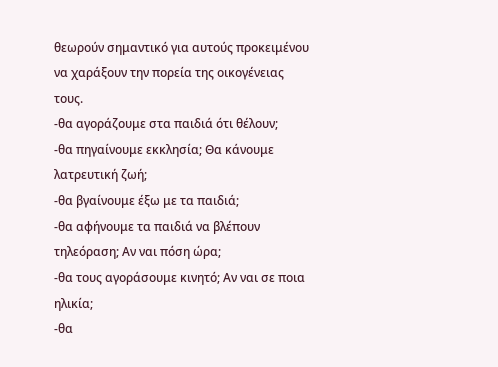θεωρούν σημαντικό για αυτούς προκειμένου να χαράξουν την πορεία της οικογένειας τους.
-θα αγοράζουμε στα παιδιά ότι θέλουν;
-θα πηγαίνουμε εκκλησία; Θα κάνουμε λατρευτική ζωή;
-θα βγαίνουμε έξω με τα παιδιά;
-θα αφήνουμε τα παιδιά να βλέπουν τηλεόραση; Αν ναι πόση ώρα;
-θα τους αγοράσουμε κινητό; Αν ναι σε ποια ηλικία;
-θα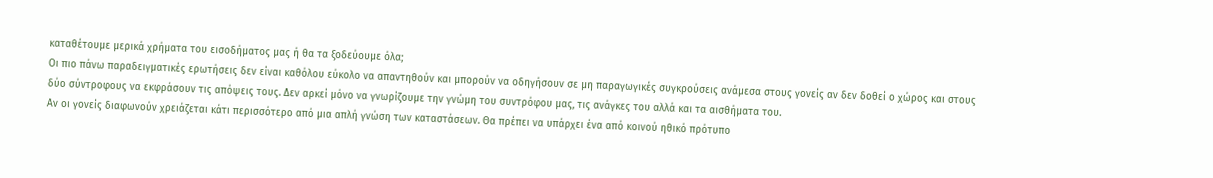καταθέτουμε μερικά χρήματα του εισοδήματος μας ή θα τα ξοδεύουμε όλα;
Οι πιο πάνω παραδειγματικές ερωτήσεις δεν είναι καθόλου εύκολο να απαντηθούν και μπορούν να οδηγήσουν σε μη παραγωγικές συγκρούσεις ανάμεσα στους γονείς αν δεν δοθεί ο χώρος και στους δύο σύντροφους να εκφράσουν τις απόψεις τους. Δεν αρκεί μόνο να γνωρίζουμε την γνώμη του συντρόφου μας, τις ανάγκες του αλλά και τα αισθήματα του.
Αν οι γονείς διαφωνούν χρειάζεται κάτι περισσότερο από μια απλή γνώση των καταστάσεων. Θα πρέπει να υπάρχει ένα από κοινού ηθικό πρότυπο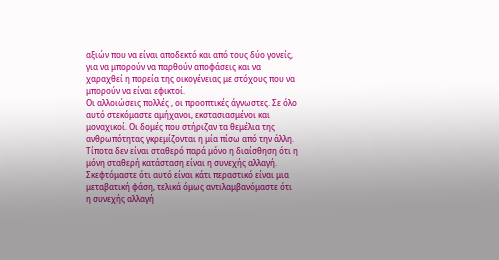αξιών που να είναι αποδεκτό και από τους δύο γονείς, για να μπορούν να παρθούν αποφάσεις και να χαραχθεί η πορεία της οικογένειας με στόχους που να μπορούν να είναι εφικτοί.
Οι αλλοιώσεις πολλές , οι προοπτικές άγνωστες. Σε όλο αυτό στεκόμαστε αμήχανοι, εκστασιασμένοι και μοναχικοί. Οι δομές που στήριζαν τα θεμέλια της ανθρωπότητας γκρεμίζονται η μία πίσω από την άλλη. Τίποτα δεν είναι σταθερό παρά μόνο η διαίσθηση ότι η μόνη σταθερή κατάσταση είναι η συνεχής αλλαγή. Σκεφτόμαστε ότι αυτό είναι κάτι περαστικό είναι μια μεταβατική φάση, τελικά όμως αντιλαμβανόμαστε ότι η συνεχής αλλαγή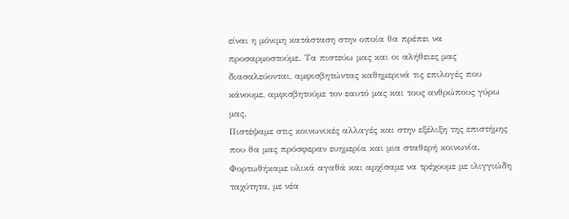είναι η μόνιμη κατάσταση στην οποία θα πρέπει να προσαρμοστούμε. Τα πιστεύω μας και οι αλήθειες μας διασαλεύονται, αμφισβητώντας καθημερινά τις επιλογές που κάνουμε, αμφισβητούμε τον εαυτό μας και τους ανθρώπους γύρω μας.
Πιστέψαμε στις κοινωνικές αλλαγές και στην εξέλιξη της επιστήμης που θα μας πρόσφεραν ευημερία και μια σταθερή κοινωνία. Φορτωθήκαμε υλικά αγαθά και αρχίσαμε να τρέχουμε με ιλιγγιώδη ταχύτητα, με νέα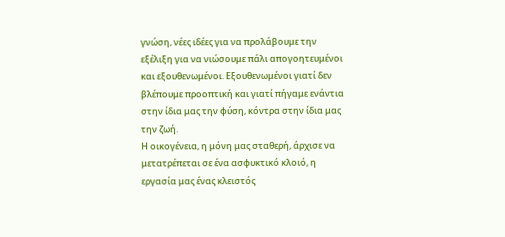γνώση, νέες ιδέες για να προλάβουμε την εξέλιξη για να νιώσουμε πάλι απογοητευμένοι και εξουθενωμένοι. Εξουθενωμένοι γιατί δεν βλέπουμε προοπτική και γιατί πήγαμε ενάντια στην ίδια μας την φύση, κόντρα στην ίδια μας την ζωή.
Η οικογένεια, η μόνη μας σταθερή, άρχισε να μετατρέπεται σε ένα ασφυκτικό κλοιό, η εργασία μας ένας κλειστός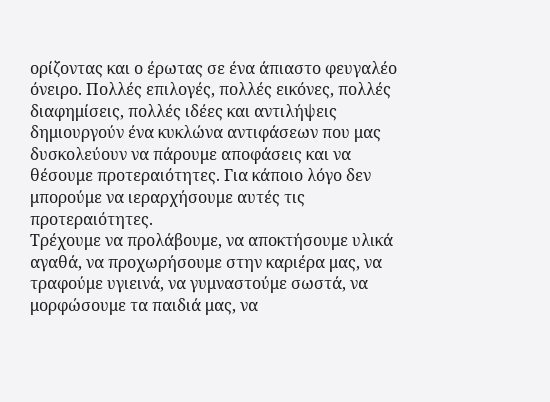ορίζοντας και ο έρωτας σε ένα άπιαστο φευγαλέο όνειρο. Πολλές επιλογές, πολλές εικόνες, πολλές διαφημίσεις, πολλές ιδέες και αντιλήψεις δημιουργούν ένα κυκλώνα αντιφάσεων που μας δυσκολεύουν να πάρουμε αποφάσεις και να θέσουμε προτεραιότητες. Για κάποιο λόγο δεν μπορούμε να ιεραρχήσουμε αυτές τις προτεραιότητες.
Τρέχουμε να προλάβουμε, να αποκτήσουμε υλικά αγαθά, να προχωρήσουμε στην καριέρα μας, να τραφούμε υγιεινά, να γυμναστούμε σωστά, να μορφώσουμε τα παιδιά μας, να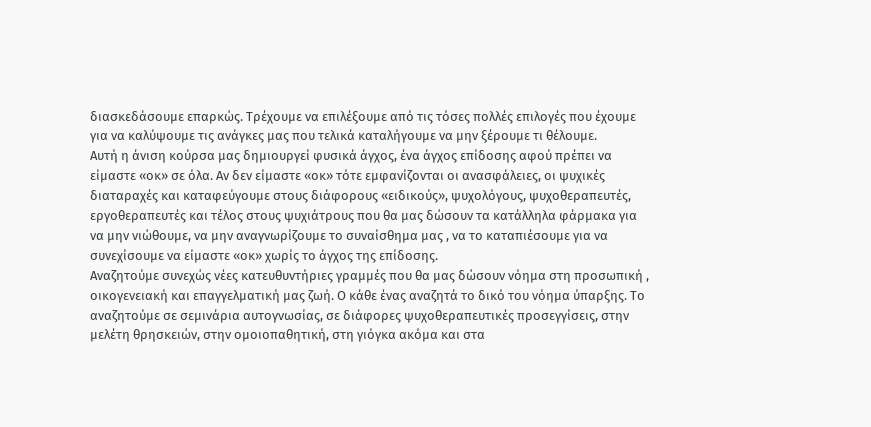διασκεδάσουμε επαρκώς. Τρέχουμε να επιλέξουμε από τις τόσες πολλές επιλογές που έχουμε για να καλύψουμε τις ανάγκες μας που τελικά καταλήγουμε να μην ξέρουμε τι θέλουμε.
Αυτή η άνιση κούρσα μας δημιουργεί φυσικά άγχος, ένα άγχος επίδοσης αφού πρέπει να είμαστε «οκ» σε όλα. Αν δεν είμαστε «οκ» τότε εμφανίζονται οι ανασφάλειες, οι ψυχικές διαταραχές και καταφεύγουμε στους διάφορους «ειδικούς», ψυχολόγους, ψυχοθεραπευτές, εργοθεραπευτές και τέλος στους ψυχιάτρους που θα μας δώσουν τα κατάλληλα φάρμακα για να μην νιώθουμε, να μην αναγνωρίζουμε το συναίσθημα μας , να το καταπιέσουμε για να συνεχίσουμε να είμαστε «οκ» χωρίς το άγχος της επίδοσης.
Αναζητούμε συνεχώς νέες κατευθυντήριες γραμμές που θα μας δώσουν νόημα στη προσωπική , οικογενειακή και επαγγελματική μας ζωή. Ο κάθε ένας αναζητά το δικό του νόημα ύπαρξης. Το αναζητούμε σε σεμινάρια αυτογνωσίας, σε διάφορες ψυχοθεραπευτικές προσεγγίσεις, στην μελέτη θρησκειών, στην ομοιοπαθητική, στη γιόγκα ακόμα και στα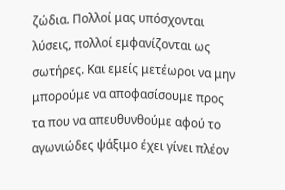ζώδια. Πολλοί μας υπόσχονται λύσεις, πολλοί εμφανίζονται ως σωτήρες. Και εμείς μετέωροι να μην μπορούμε να αποφασίσουμε προς τα που να απευθυνθούμε αφού το αγωνιώδες ψάξιμο έχει γίνει πλέον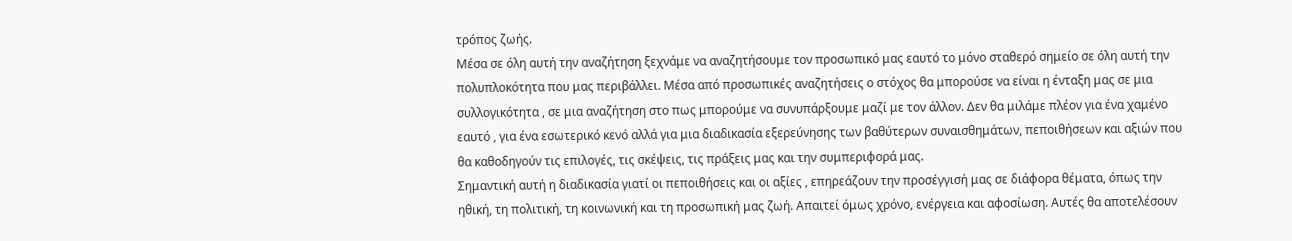τρόπος ζωής.
Μέσα σε όλη αυτή την αναζήτηση ξεχνάμε να αναζητήσουμε τον προσωπικό μας εαυτό το μόνο σταθερό σημείο σε όλη αυτή την πολυπλοκότητα που μας περιβάλλει. Μέσα από προσωπικές αναζητήσεις ο στόχος θα μπορούσε να είναι η ένταξη μας σε μια συλλογικότητα , σε μια αναζήτηση στο πως μπορούμε να συνυπάρξουμε μαζί με τον άλλον. Δεν θα μιλάμε πλέον για ένα χαμένο εαυτό , για ένα εσωτερικό κενό αλλά για μια διαδικασία εξερεύνησης των βαθύτερων συναισθημάτων, πεποιθήσεων και αξιών που θα καθοδηγούν τις επιλογές, τις σκέψεις, τις πράξεις μας και την συμπεριφορά μας.
Σημαντική αυτή η διαδικασία γιατί οι πεποιθήσεις και οι αξίες , επηρεάζουν την προσέγγισή μας σε διάφορα θέματα, όπως την ηθική, τη πολιτική, τη κοινωνική και τη προσωπική μας ζωή. Απαιτεί όμως χρόνο, ενέργεια και αφοσίωση. Αυτές θα αποτελέσουν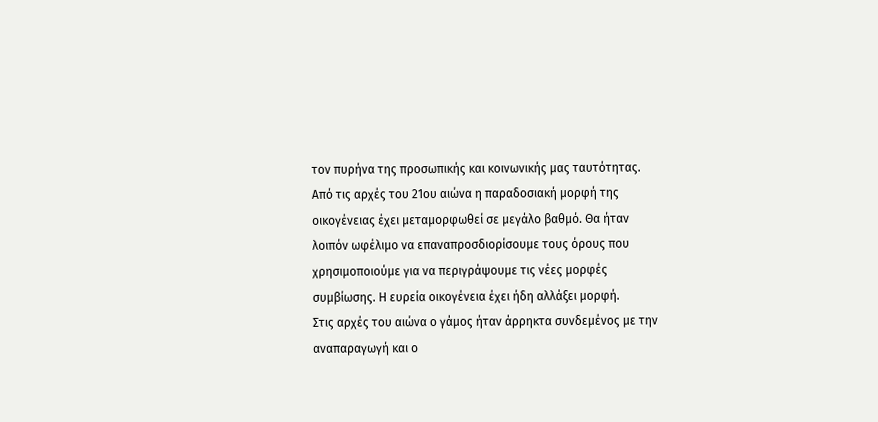τον πυρήνα της προσωπικής και κοινωνικής μας ταυτότητας.
Από τις αρχές του 21ου αιώνα η παραδοσιακή μορφή της οικογένειας έχει μεταμορφωθεί σε μεγάλο βαθμό. Θα ήταν λοιπόν ωφέλιμο να επαναπροσδιορίσουμε τους όρους που χρησιμοποιούμε για να περιγράψουμε τις νέες μορφές συμβίωσης. Η ευρεία οικογένεια έχει ήδη αλλάξει μορφή.
Στις αρχές του αιώνα ο γάμος ήταν άρρηκτα συνδεμένος με την αναπαραγωγή και ο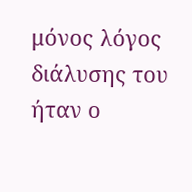μόνος λόγος διάλυσης του ήταν ο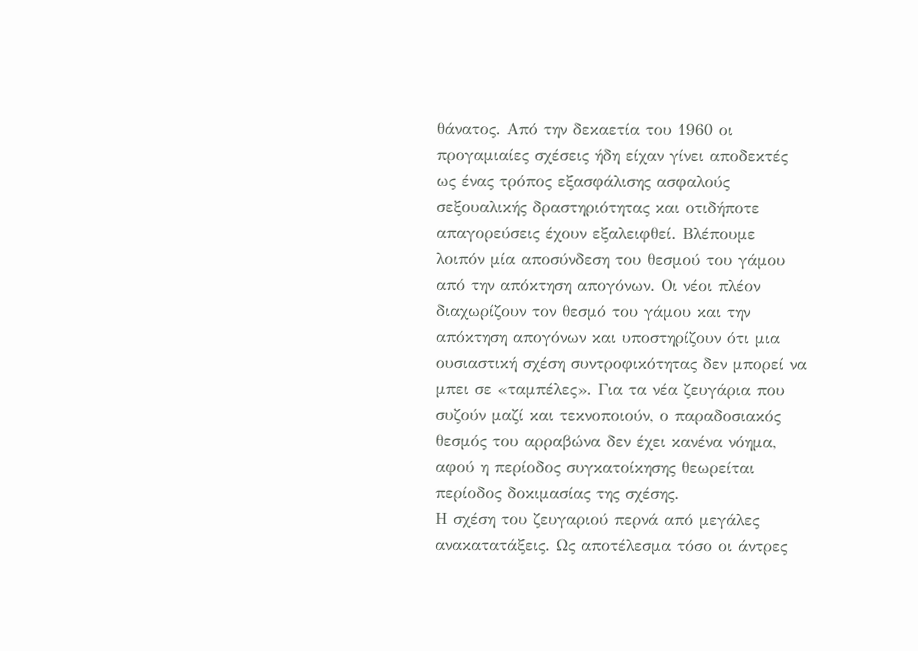θάνατος. Από την δεκαετία του 1960 οι προγαμιαίες σχέσεις ήδη είχαν γίνει αποδεκτές ως ένας τρόπος εξασφάλισης ασφαλούς σεξουαλικής δραστηριότητας και οτιδήποτε απαγορεύσεις έχουν εξαλειφθεί. Βλέπουμε λοιπόν μία αποσύνδεση του θεσμού του γάμου από την απόκτηση απογόνων. Οι νέοι πλέον διαχωρίζουν τον θεσμό του γάμου και την απόκτηση απογόνων και υποστηρίζουν ότι μια ουσιαστική σχέση συντροφικότητας δεν μπορεί να μπει σε «ταμπέλες». Για τα νέα ζευγάρια που συζούν μαζί και τεκνοποιούν, ο παραδοσιακός θεσμός του αρραβώνα δεν έχει κανένα νόημα, αφού η περίοδος συγκατοίκησης θεωρείται περίοδος δοκιμασίας της σχέσης.
Η σχέση του ζευγαριού περνά από μεγάλες ανακατατάξεις. Ως αποτέλεσμα τόσο οι άντρες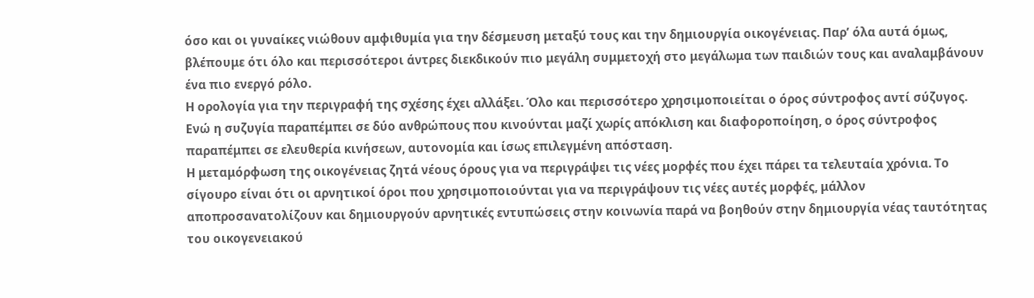όσο και οι γυναίκες νιώθουν αμφιθυμία για την δέσμευση μεταξύ τους και την δημιουργία οικογένειας. Παρ’ όλα αυτά όμως, βλέπουμε ότι όλο και περισσότεροι άντρες διεκδικούν πιο μεγάλη συμμετοχή στο μεγάλωμα των παιδιών τους και αναλαμβάνουν ένα πιο ενεργό ρόλο.
Η ορολογία για την περιγραφή της σχέσης έχει αλλάξει. Όλο και περισσότερο χρησιμοποιείται ο όρος σύντροφος αντί σύζυγος. Ενώ η συζυγία παραπέμπει σε δύο ανθρώπους που κινούνται μαζί χωρίς απόκλιση και διαφοροποίηση, ο όρος σύντροφος παραπέμπει σε ελευθερία κινήσεων, αυτονομία και ίσως επιλεγμένη απόσταση.
Η μεταμόρφωση της οικογένειας ζητά νέους όρους για να περιγράψει τις νέες μορφές που έχει πάρει τα τελευταία χρόνια. Το σίγουρο είναι ότι οι αρνητικοί όροι που χρησιμοποιούνται για να περιγράψουν τις νέες αυτές μορφές, μάλλον αποπροσανατολίζουν και δημιουργούν αρνητικές εντυπώσεις στην κοινωνία παρά να βοηθούν στην δημιουργία νέας ταυτότητας του οικογενειακού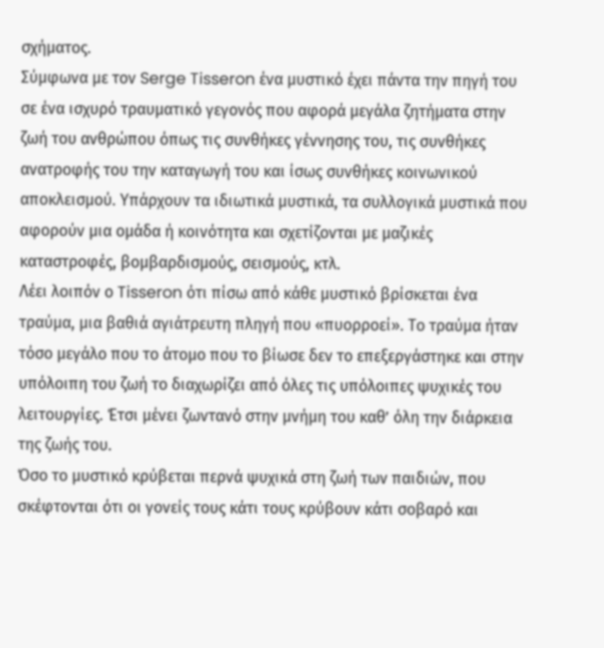σχήματος.
Σύμφωνα με τον Serge Tisseron ένα μυστικό έχει πάντα την πηγή του σε ένα ισχυρό τραυματικό γεγονός που αφορά μεγάλα ζητήματα στην ζωή του ανθρώπου όπως τις συνθήκες γέννησης του, τις συνθήκες ανατροφής του την καταγωγή του και ίσως συνθήκες κοινωνικού αποκλεισμού. Υπάρχουν τα ιδιωτικά μυστικά, τα συλλογικά μυστικά που αφορούν μια ομάδα ή κοινότητα και σχετίζονται με μαζικές καταστροφές, βομβαρδισμούς, σεισμούς, κτλ.
Λέει λοιπόν ο Tisseron ότι πίσω από κάθε μυστικό βρίσκεται ένα τραύμα, μια βαθιά αγιάτρευτη πληγή που «πυορροεί». Το τραύμα ήταν τόσο μεγάλο που το άτομο που το βίωσε δεν το επεξεργάστηκε και στην υπόλοιπη του ζωή το διαχωρίζει από όλες τις υπόλοιπες ψυχικές του λειτουργίες. Έτσι μένει ζωντανό στην μνήμη του καθ’ όλη την διάρκεια της ζωής του.
Όσο το μυστικό κρύβεται περνά ψυχικά στη ζωή των παιδιών, που σκέφτονται ότι οι γονείς τους κάτι τους κρύβουν κάτι σοβαρό και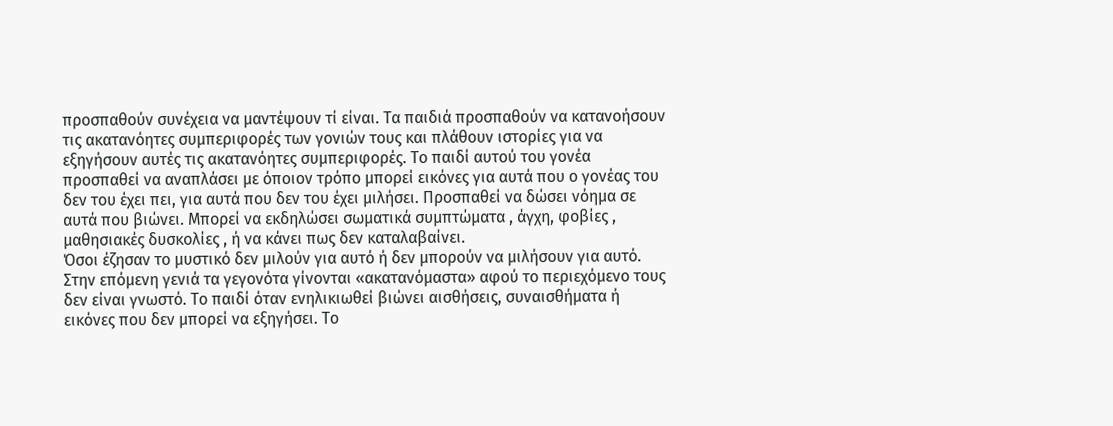προσπαθούν συνέχεια να μαντέψουν τί είναι. Τα παιδιά προσπαθούν να κατανοήσουν τις ακατανόητες συμπεριφορές των γονιών τους και πλάθουν ιστορίες για να εξηγήσουν αυτές τις ακατανόητες συμπεριφορές. Το παιδί αυτού του γονέα προσπαθεί να αναπλάσει με όποιον τρόπο μπορεί εικόνες για αυτά που ο γονέας του δεν του έχει πει, για αυτά που δεν του έχει μιλήσει. Προσπαθεί να δώσει νόημα σε αυτά που βιώνει. Μπορεί να εκδηλώσει σωματικά συμπτώματα , άγχη, φοβίες , μαθησιακές δυσκολίες , ή να κάνει πως δεν καταλαβαίνει.
Όσοι έζησαν το μυστικό δεν μιλούν για αυτό ή δεν μπορούν να μιλήσουν για αυτό. Στην επόμενη γενιά τα γεγονότα γίνονται «ακατανόμαστα» αφού το περιεχόμενο τους δεν είναι γνωστό. Το παιδί όταν ενηλικιωθεί βιώνει αισθήσεις, συναισθήματα ή εικόνες που δεν μπορεί να εξηγήσει. Το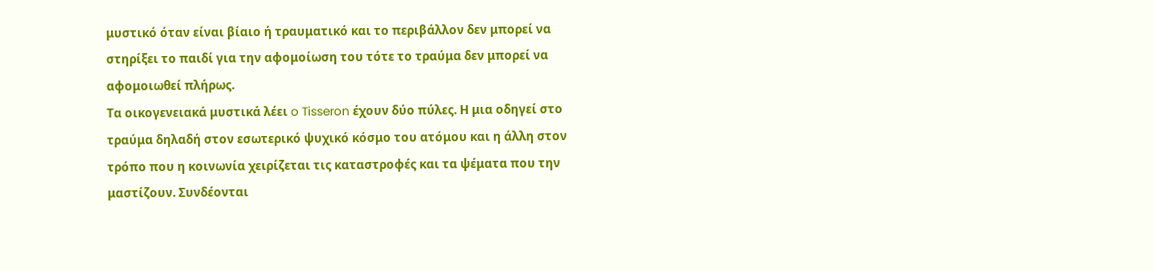μυστικό όταν είναι βίαιο ή τραυματικό και το περιβάλλον δεν μπορεί να στηρίξει το παιδί για την αφομοίωση του τότε το τραύμα δεν μπορεί να αφομοιωθεί πλήρως.
Τα οικογενειακά μυστικά λέει o Tisseron έχουν δύο πύλες. Η μια οδηγεί στο τραύμα δηλαδή στον εσωτερικό ψυχικό κόσμο του ατόμου και η άλλη στον τρόπο που η κοινωνία χειρίζεται τις καταστροφές και τα ψέματα που την μαστίζουν. Συνδέονται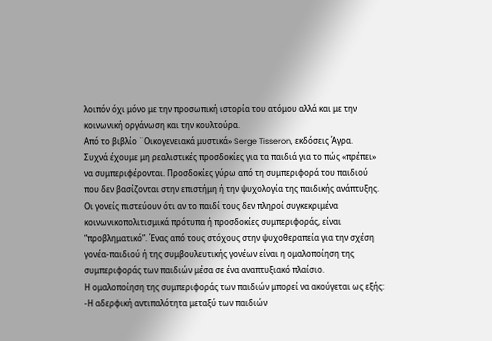λοιπόν όχι μόνο με την προσωπική ιστορία του ατόμου αλλά και με την κοινωνική οργάνωση και την κουλτούρα.
Από το βιβλίο ¨Οικογενειακά μυστικά» Serge Tisseron, εκδόσεις Άγρα.
Συχνά έχουμε μη ρεαλιστικές προσδοκίες για τα παιδιά για το πώς «πρέπει» να συμπεριφέρονται. Προσδοκίες γύρω από τη συμπεριφορά του παιδιού που δεν βασίζονται στην επιστήμη ή την ψυχολογία της παιδικής ανάπτυξης.
Οι γονείς πιστεύουν ότι αν το παιδί τους δεν πληροί συγκεκριμένα κοινωνικοπολιτισμικά πρότυπα ή προσδοκίες συμπεριφοράς, είναι “προβληματικό”. Ένας από τους στόχους στην ψυχοθεραπεία για την σχέση γονέα-παιδιού ή της συμβουλευτικής γονέων είναι η ομαλοποίηση της συμπεριφοράς των παιδιών μέσα σε ένα αναπτυξιακό πλαίσιο.
Η ομαλοποίηση της συμπεριφοράς των παιδιών μπορεί να ακούγεται ως εξής:
-Η αδερφική αντιπαλότητα μεταξύ των παιδιών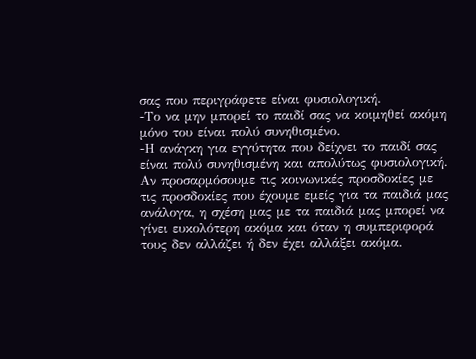σας που περιγράφετε είναι φυσιολογική.
-Το να μην μπορεί το παιδί σας να κοιμηθεί ακόμη μόνο του είναι πολύ συνηθισμένο.
-Η ανάγκη για εγγύτητα που δείχνει το παιδί σας είναι πολύ συνηθισμένη και απολύτως φυσιολογική.
Αν προσαρμόσουμε τις κοινωνικές προσδοκίες με τις προσδοκίες που έχουμε εμείς για τα παιδιά μας ανάλογα, η σχέση μας με τα παιδιά μας μπορεί να γίνει ευκολότερη ακόμα και όταν η συμπεριφορά τους δεν αλλάζει ή δεν έχει αλλάξει ακόμα.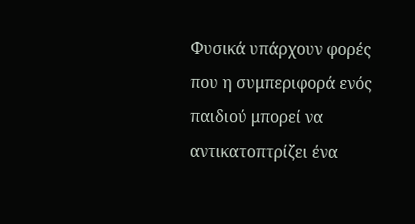Φυσικά υπάρχουν φορές που η συμπεριφορά ενός παιδιού μπορεί να αντικατοπτρίζει ένα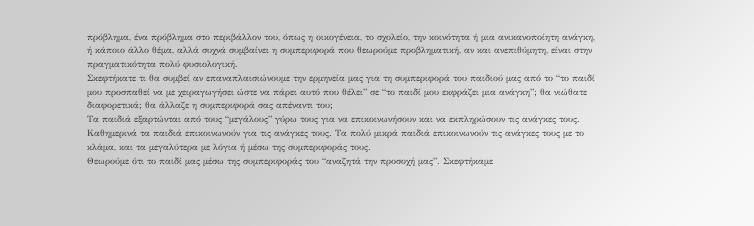πρόβλημα, ένα πρόβλημα στο περιβάλλον του, όπως η οικογένεια, το σχολείο, την κοινότητα ή μια ανικανοποίητη ανάγκη, ή κάποιο άλλο θέμα, αλλά συχνά συμβαίνει η συμπεριφορά που θεωρούμε προβληματική, αν και ανεπιθύμητη, είναι στην πραγματικότητα πολύ φυσιολογική.
Σκεφτήκατε τι θα συμβεί αν επαναπλαισιώνουμε την ερμηνεία μας για τη συμπεριφορά του παιδιού μας από το “το παιδί μου προσπαθεί να με χειραγωγήσει ώστε να πάρει αυτό που θέλει” σε “το παιδί μου εκφράζει μια ανάγκη”; θα νιώθατε διαφορετικά; θα άλλαζε η συμπεριφορά σας απέναντι του;
Τα παιδιά εξαρτώνται από τους “μεγάλους” γύρω τους για να επικοινωνήσουν και να εκπληρώσουν τις ανάγκες τους. Καθημερινά τα παιδιά επικοινωνούν για τις ανάγκες τους. Τα πολύ μικρά παιδιά επικοινωνούν τις ανάγκες τους με το κλάμα, και τα μεγαλύτερα με λόγια ή μέσω της συμπεριφοράς τους.
Θεωρούμε ότι το παιδί μας μέσω της συμπεριφοράς του “αναζητά την προσοχή μας”. Σκεφτήκαμε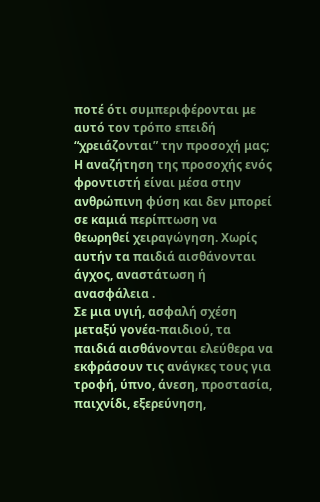ποτέ ότι συμπεριφέρονται με αυτό τον τρόπο επειδή “χρειάζονται” την προσοχή μας;
Η αναζήτηση της προσοχής ενός φροντιστή είναι μέσα στην ανθρώπινη φύση και δεν μπορεί σε καμιά περίπτωση να θεωρηθεί χειραγώγηση. Χωρίς αυτήν τα παιδιά αισθάνονται άγχος, αναστάτωση ή ανασφάλεια .
Σε μια υγιή, ασφαλή σχέση μεταξύ γονέα-παιδιού, τα παιδιά αισθάνονται ελεύθερα να εκφράσουν τις ανάγκες τους για τροφή, ύπνο, άνεση, προστασία, παιχνίδι, εξερεύνηση,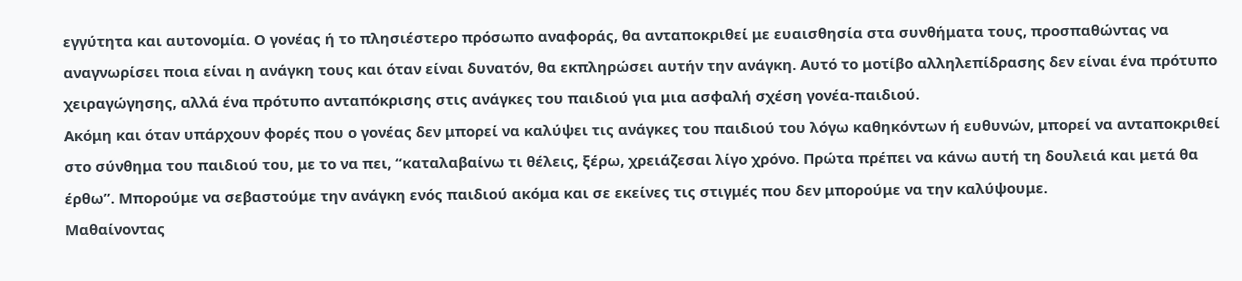εγγύτητα και αυτονομία. Ο γονέας ή το πλησιέστερο πρόσωπο αναφοράς, θα ανταποκριθεί με ευαισθησία στα συνθήματα τους, προσπαθώντας να αναγνωρίσει ποια είναι η ανάγκη τους και όταν είναι δυνατόν, θα εκπληρώσει αυτήν την ανάγκη. Αυτό το μοτίβο αλληλεπίδρασης δεν είναι ένα πρότυπο χειραγώγησης, αλλά ένα πρότυπο ανταπόκρισης στις ανάγκες του παιδιού για μια ασφαλή σχέση γονέα-παιδιού.
Ακόμη και όταν υπάρχουν φορές που ο γονέας δεν μπορεί να καλύψει τις ανάγκες του παιδιού του λόγω καθηκόντων ή ευθυνών, μπορεί να ανταποκριθεί στο σύνθημα του παιδιού του, με το να πει, “καταλαβαίνω τι θέλεις, ξέρω, χρειάζεσαι λίγο χρόνο. Πρώτα πρέπει να κάνω αυτή τη δουλειά και μετά θα έρθω”. Μπορούμε να σεβαστούμε την ανάγκη ενός παιδιού ακόμα και σε εκείνες τις στιγμές που δεν μπορούμε να την καλύψουμε.
Μαθαίνοντας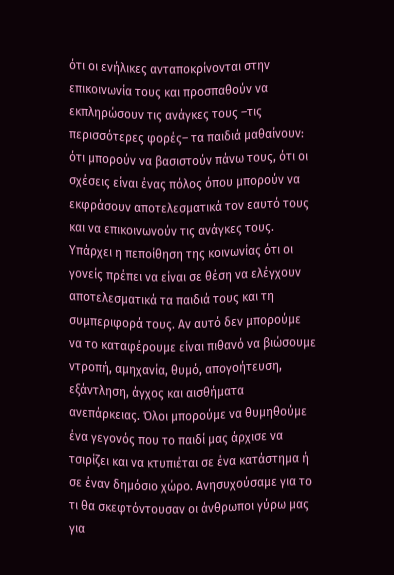ότι οι ενήλικες ανταποκρίνονται στην επικοινωνία τους και προσπαθούν να εκπληρώσουν τις ανάγκες τους –τις περισσότερες φορές– τα παιδιά μαθαίνουν: ότι μπορούν να βασιστούν πάνω τους, ότι οι σχέσεις είναι ένας πόλος όπου μπορούν να εκφράσουν αποτελεσματικά τον εαυτό τους και να επικοινωνούν τις ανάγκες τους.
Υπάρχει η πεποίθηση της κοινωνίας ότι οι γονείς πρέπει να είναι σε θέση να ελέγχουν αποτελεσματικά τα παιδιά τους και τη συμπεριφορά τους. Αν αυτό δεν μπορούμε να το καταφέρουμε είναι πιθανό να βιώσουμε ντροπή, αμηχανία, θυμό, απογοήτευση, εξάντληση, άγχος και αισθήματα ανεπάρκειας. Όλοι μπορούμε να θυμηθούμε ένα γεγονός που το παιδί μας άρχισε να τσιρίζει και να κτυπιέται σε ένα κατάστημα ή σε έναν δημόσιο χώρο. Ανησυχούσαμε για το τι θα σκεφτόντουσαν οι άνθρωποι γύρω μας για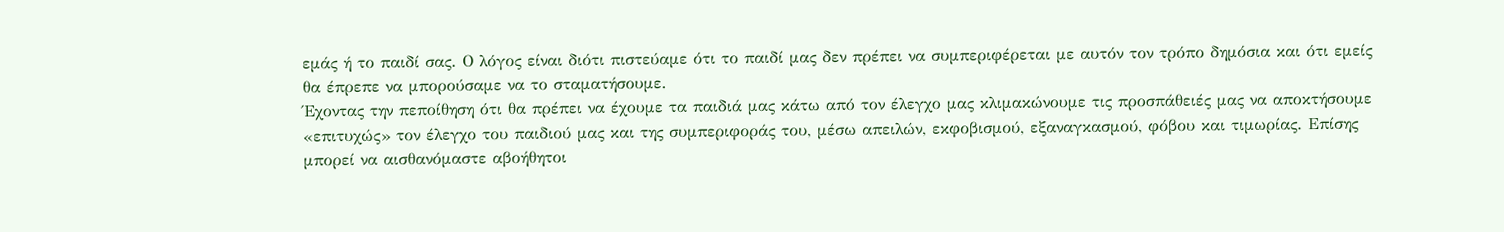εμάς ή το παιδί σας. Ο λόγος είναι διότι πιστεύαμε ότι το παιδί μας δεν πρέπει να συμπεριφέρεται με αυτόν τον τρόπο δημόσια και ότι εμείς θα έπρεπε να μπορούσαμε να το σταματήσουμε.
Έχοντας την πεποίθηση ότι θα πρέπει να έχουμε τα παιδιά μας κάτω από τον έλεγχο μας κλιμακώνουμε τις προσπάθειές μας να αποκτήσουμε «επιτυχώς» τον έλεγχο του παιδιού μας και της συμπεριφοράς του, μέσω απειλών, εκφοβισμού, εξαναγκασμού, φόβου και τιμωρίας. Επίσης μπορεί να αισθανόμαστε αβοήθητοι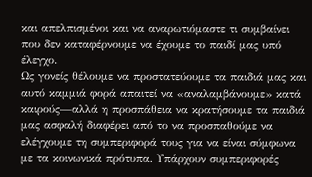και απελπισμένοι και να αναρωτιόμαστε τι συμβαίνει που δεν καταφέρνουμε να έχουμε το παιδί μας υπό έλεγχο.
Ως γονείς θέλουμε να προστατεύουμε τα παιδιά μας και αυτό καμμιά φορά απαιτεί να «αναλαμβάνουμε» κατά καιρούς—αλλά η προσπάθεια να κρατήσουμε τα παιδιά μας ασφαλή διαφέρει από το να προσπαθούμε να ελέγχουμε τη συμπεριφορά τους για να είναι σύμφωνα με τα κοινωνικά πρότυπα. Υπάρχουν συμπεριφορές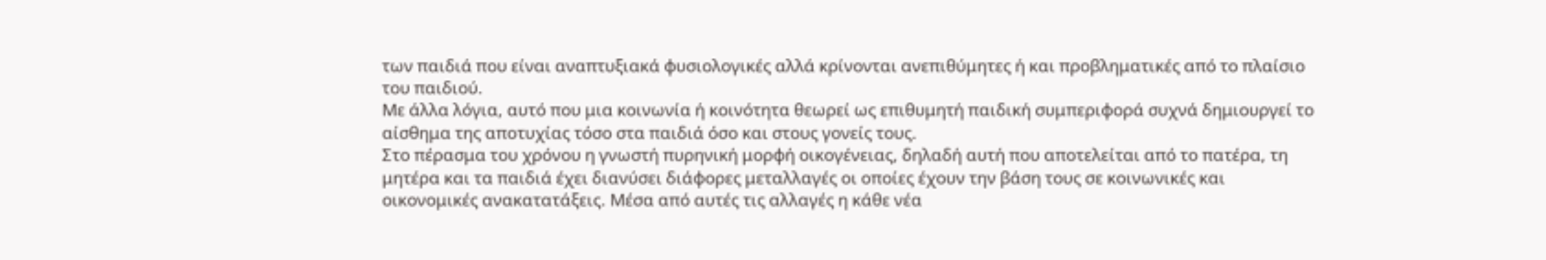των παιδιά που είναι αναπτυξιακά φυσιολογικές αλλά κρίνονται ανεπιθύμητες ή και προβληματικές από το πλαίσιο του παιδιού.
Με άλλα λόγια, αυτό που μια κοινωνία ή κοινότητα θεωρεί ως επιθυμητή παιδική συμπεριφορά συχνά δημιουργεί το αίσθημα της αποτυχίας τόσο στα παιδιά όσο και στους γονείς τους.
Στο πέρασμα του χρόνου η γνωστή πυρηνική μορφή οικογένειας, δηλαδή αυτή που αποτελείται από το πατέρα, τη μητέρα και τα παιδιά έχει διανύσει διάφορες μεταλλαγές οι οποίες έχουν την βάση τους σε κοινωνικές και οικονομικές ανακατατάξεις. Μέσα από αυτές τις αλλαγές η κάθε νέα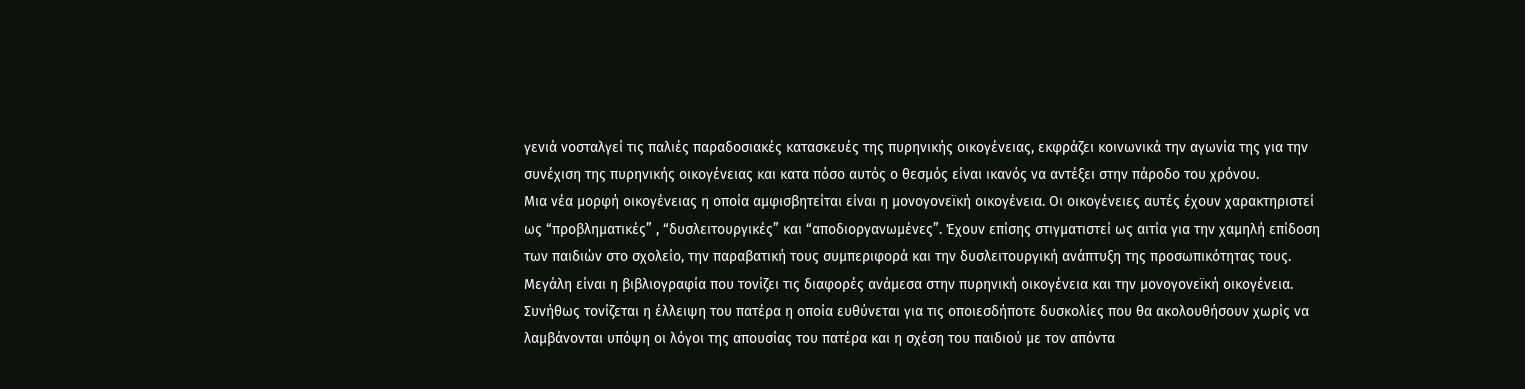γενιά νοσταλγεί τις παλιές παραδοσιακές κατασκευές της πυρηνικής οικογένειας, εκφράζει κοινωνικά την αγωνία της για την συνέχιση της πυρηνικής οικογένειας και κατα πόσο αυτός ο θεσμός είναι ικανός να αντέξει στην πάροδο του χρόνου.
Μια νέα μορφή οικογένειας η οποία αμφισβητείται είναι η μονογονεϊκή οικογένεια. Οι οικογένειες αυτές έχουν χαρακτηριστεί ως “προβληματικές” , “δυσλειτουργικές” και “αποδιοργανωμένες”. Έχουν επίσης στιγματιστεί ως αιτία για την χαμηλή επίδοση των παιδιών στο σχολείο, την παραβατική τους συμπεριφορά και την δυσλειτουργική ανάπτυξη της προσωπικότητας τους.
Μεγάλη είναι η βιβλιογραφία που τονίζει τις διαφορές ανάμεσα στην πυρηνική οικογένεια και την μονογονεϊκή οικογένεια. Συνήθως τονίζεται η έλλειψη του πατέρα η οποία ευθύνεται για τις οποιεσδήποτε δυσκολίες που θα ακολουθήσουν χωρίς να λαμβάνονται υπόψη οι λόγοι της απουσίας του πατέρα και η σχέση του παιδιού με τον απόντα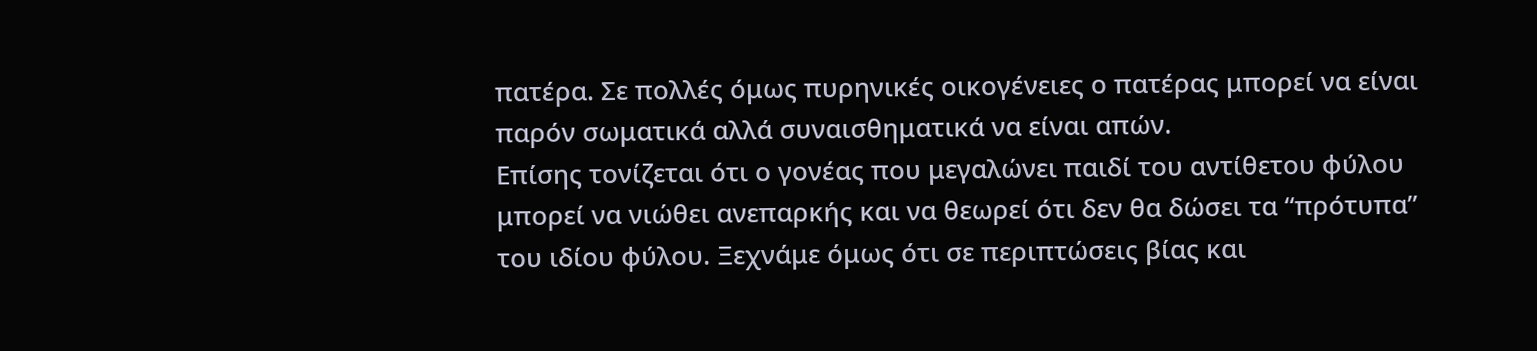πατέρα. Σε πολλές όμως πυρηνικές οικογένειες ο πατέρας μπορεί να είναι παρόν σωματικά αλλά συναισθηματικά να είναι απών.
Επίσης τονίζεται ότι ο γονέας που μεγαλώνει παιδί του αντίθετου φύλου μπορεί να νιώθει ανεπαρκής και να θεωρεί ότι δεν θα δώσει τα “πρότυπα” του ιδίου φύλου. Ξεχνάμε όμως ότι σε περιπτώσεις βίας και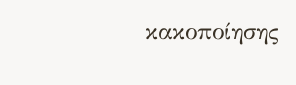κακοποίησης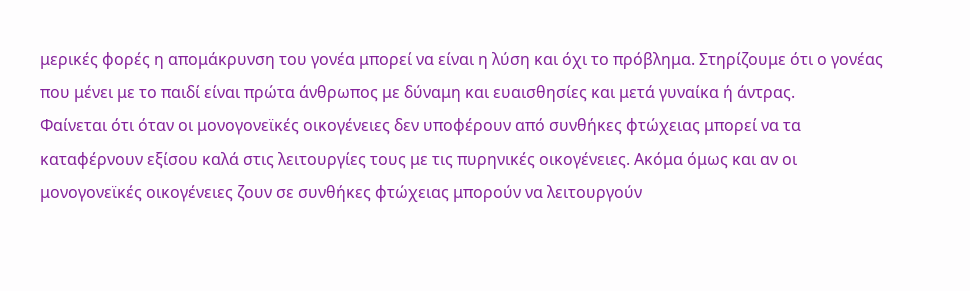μερικές φορές η απομάκρυνση του γονέα μπορεί να είναι η λύση και όχι το πρόβλημα. Στηρίζουμε ότι ο γονέας που μένει με το παιδί είναι πρώτα άνθρωπος με δύναμη και ευαισθησίες και μετά γυναίκα ή άντρας.
Φαίνεται ότι όταν οι μονογονεϊκές οικογένειες δεν υποφέρουν από συνθήκες φτώχειας μπορεί να τα καταφέρνουν εξίσου καλά στις λειτουργίες τους με τις πυρηνικές οικογένειες. Ακόμα όμως και αν οι μονογονεϊκές οικογένειες ζουν σε συνθήκες φτώχειας μπορούν να λειτουργούν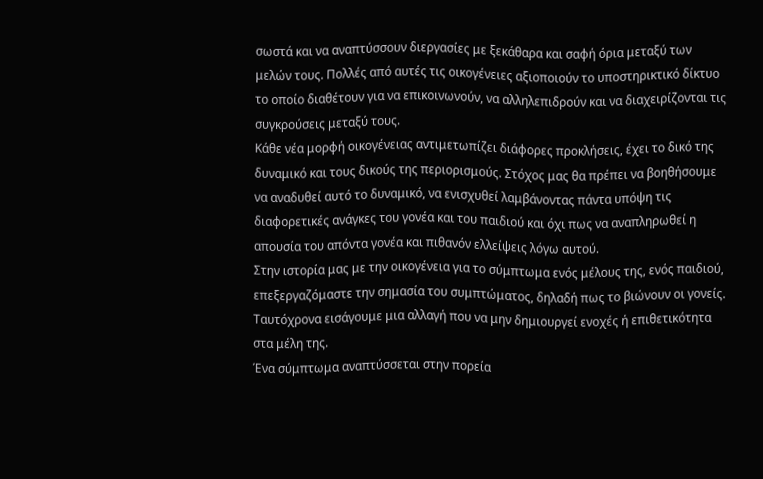σωστά και να αναπτύσσουν διεργασίες με ξεκάθαρα και σαφή όρια μεταξύ των μελών τους. Πολλές από αυτές τις οικογένειες αξιοποιούν το υποστηρικτικό δίκτυο το οποίο διαθέτουν για να επικοινωνούν, να αλληλεπιδρούν και να διαχειρίζονται τις συγκρούσεις μεταξύ τους.
Κάθε νέα μορφή οικογένειας αντιμετωπίζει διάφορες προκλήσεις, έχει το δικό της δυναμικό και τους δικούς της περιορισμούς. Στόχος μας θα πρέπει να βοηθήσουμε να αναδυθεί αυτό το δυναμικό, να ενισχυθεί λαμβάνοντας πάντα υπόψη τις διαφορετικές ανάγκες του γονέα και του παιδιού και όχι πως να αναπληρωθεί η απουσία του απόντα γονέα και πιθανόν ελλείψεις λόγω αυτού.
Στην ιστορία μας με την οικογένεια για το σύμπτωμα ενός μέλους της, ενός παιδιού, επεξεργαζόμαστε την σημασία του συμπτώματος, δηλαδή πως το βιώνουν οι γονείς.
Ταυτόχρονα εισάγουμε μια αλλαγή που να μην δημιουργεί ενοχές ή επιθετικότητα στα μέλη της.
Ένα σύμπτωμα αναπτύσσεται στην πορεία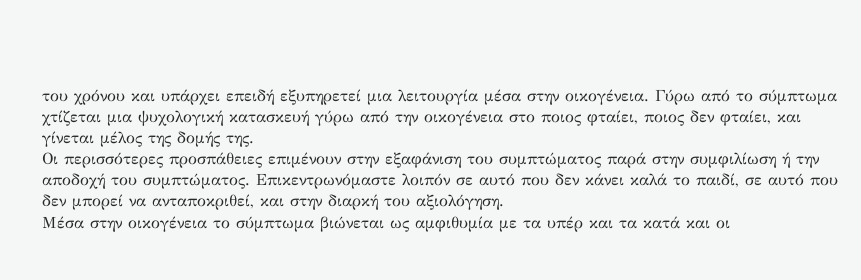του χρόνου και υπάρχει επειδή εξυπηρετεί μια λειτουργία μέσα στην οικογένεια. Γύρω από το σύμπτωμα χτίζεται μια ψυχολογική κατασκευή γύρω από την οικογένεια στο ποιος φταίει, ποιος δεν φταίει, και γίνεται μέλος της δομής της.
Οι περισσότερες προσπάθειες επιμένουν στην εξαφάνιση του συμπτώματος παρά στην συμφιλίωση ή την αποδοχή του συμπτώματος. Επικεντρωνόμαστε λοιπόν σε αυτό που δεν κάνει καλά το παιδί, σε αυτό που δεν μπορεί να ανταποκριθεί, και στην διαρκή του αξιολόγηση.
Μέσα στην οικογένεια το σύμπτωμα βιώνεται ως αμφιθυμία με τα υπέρ και τα κατά και οι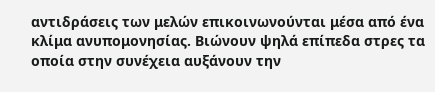αντιδράσεις των μελών επικοινωνούνται μέσα από ένα κλίμα ανυπομονησίας. Βιώνουν ψηλά επίπεδα στρες τα οποία στην συνέχεια αυξάνουν την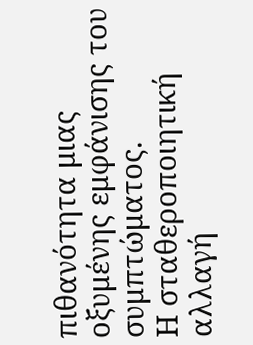πιθανότητα μιας οξυμένης εμφάνισης του συμπτώματος.
Η σταθεροποιητική αλλαγή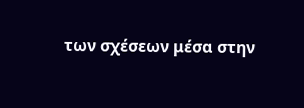των σχέσεων μέσα στην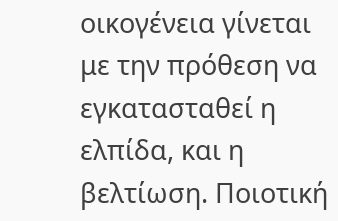οικογένεια γίνεται με την πρόθεση να εγκατασταθεί η ελπίδα, και η βελτίωση. Ποιοτική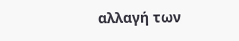αλλαγή των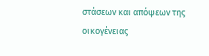στάσεων και απόψεων της οικογένειας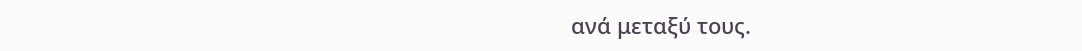ανά μεταξύ τους.